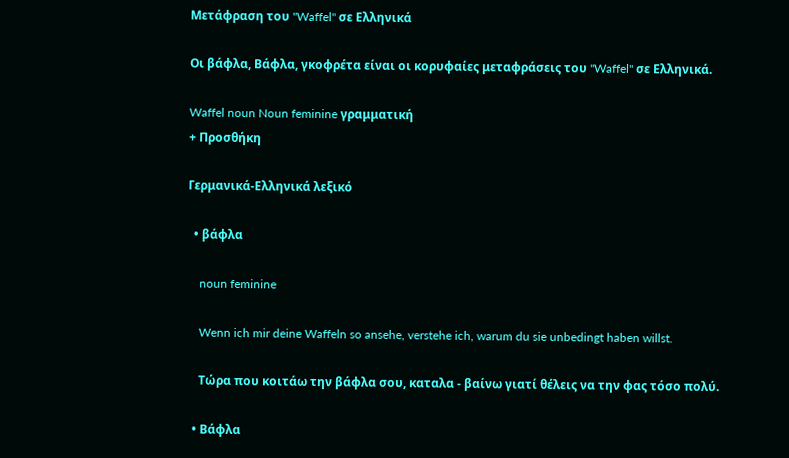Μετάφραση του "Waffel" σε Ελληνικά

Οι βάφλα, Βάφλα, γκοφρέτα είναι οι κορυφαίες μεταφράσεις του "Waffel" σε Ελληνικά.

Waffel noun Noun feminine γραμματική
+ Προσθήκη

Γερμανικά-Ελληνικά λεξικό

  • βάφλα

    noun feminine

    Wenn ich mir deine Waffeln so ansehe, verstehe ich, warum du sie unbedingt haben willst.

    Τώρα που κοιτάω την βάφλα σου, καταλα - βαίνω γιατί θέλεις να την φας τόσο πολύ.

  • Βάφλα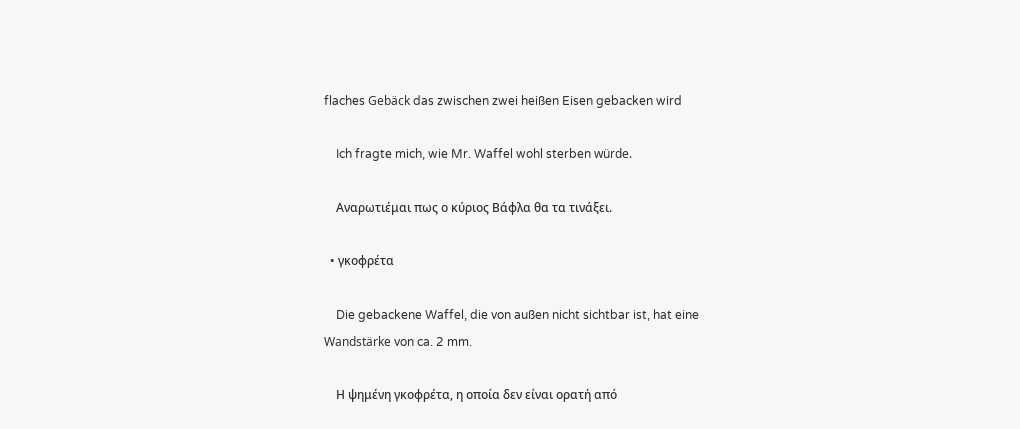flaches Gebäck das zwischen zwei heißen Eisen gebacken wird

    Ich fragte mich, wie Mr. Waffel wohl sterben würde.

    Αναρωτιέμαι πως ο κύριος Βάφλα θα τα τινάξει.

  • γκοφρέτα

    Die gebackene Waffel, die von außen nicht sichtbar ist, hat eine Wandstärke von ca. 2 mm.

    Η ψημένη γκοφρέτα, η οποία δεν είναι ορατή από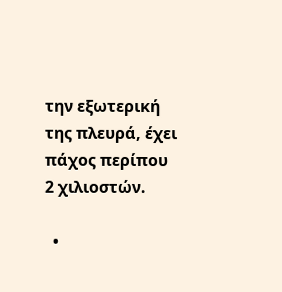την εξωτερική της πλευρά, έχει πάχος περίπου 2 χιλιοστών.

  •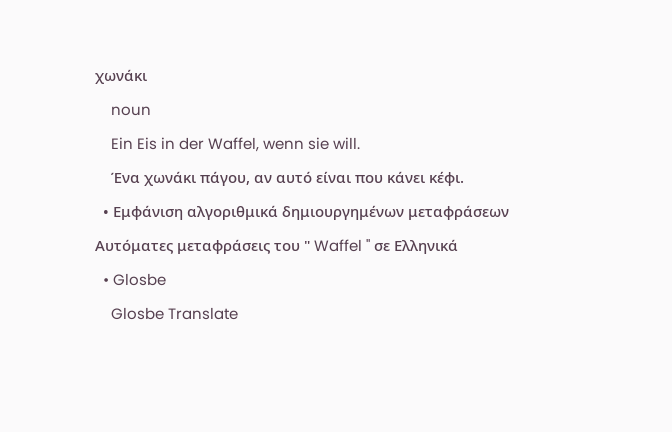χωνάκι

    noun

    Ein Eis in der Waffel, wenn sie will.

    Ένα χωνάκι πάγου, αν αυτό είναι που κάνει κέφι.

  • Εμφάνιση αλγοριθμικά δημιουργημένων μεταφράσεων

Αυτόματες μεταφράσεις του " Waffel " σε Ελληνικά

  • Glosbe

    Glosbe Translate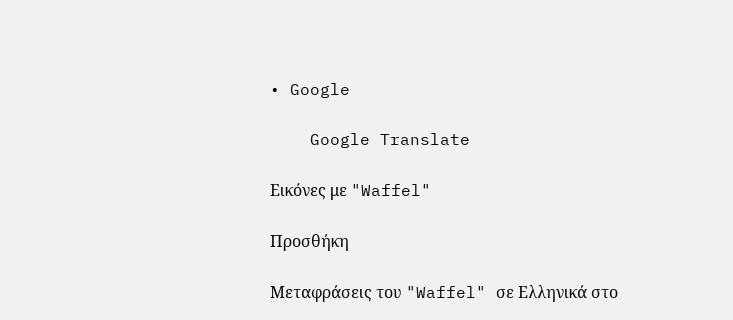• Google

    Google Translate

Εικόνες με "Waffel"

Προσθήκη

Μεταφράσεις του "Waffel" σε Ελληνικά στο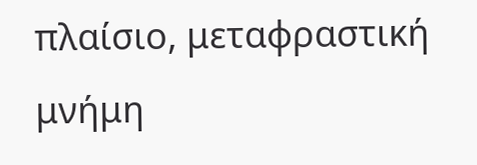πλαίσιο, μεταφραστική μνήμη